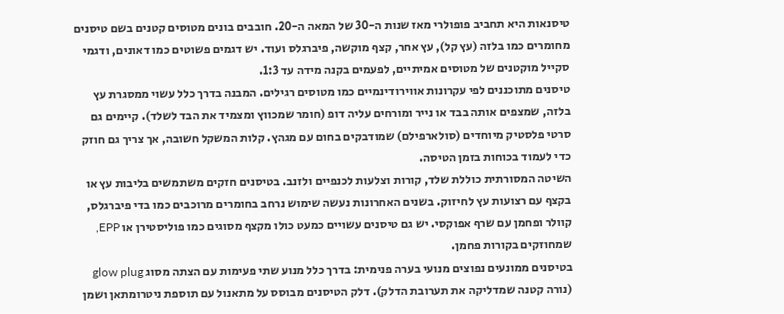טיסנאות היא תחביב פופולרי מאז שנות ה-30 של המאה ה-20. חובבים בונים מטוסים קטנים בשם טיסנים מחומרים כמו בלזה (עץ קל), עץ אחר, קצף מוקשה, פיברגלס ועוד. יש דגמים פשוטים כמו דאונים, ודגמי סקייל מוקטנים של מטוסים אמיתיים, לפעמים בקנה מידה עד 1:3.
טיסנים מתוכננים לפי עקרונות אווירודינמיים כמו מטוסים רגילים. המבנה בדרך כלל עשוי ממסגרת עץ בלזה, שמצפים אותה בבד או נייר ומורחים עליה דופ (חומר שמכווץ ומצמיד את הבד לשלד). קיימים גם סרטי פלסטיק מיוחדים (סולארפילם) שמודבקים בחום עם מגהץ. קלות המשקל חשובה, אך צריך גם חוזק כדי לעמוד בכוחות בזמן הטיסה.
השיטה המסורתית כוללת שלד, קורות וצלעות לכנפיים ולזנב. בטיסנים חזקים משתמשים בליבות עץ או בקצף עם רצועות עץ לחיזוק. בשנים האחרונות נעשה שימוש נרחב בחומרים מרוכבים כמו בדי פיברגלס, קוולר ופחמן עם שרף אפוקסי. יש גם טיסנים עשויים כמעט כולו מקצף מסוגים כמו פוליסטירן או EPP, שמחוזקים בקורות פחמן.
בטיסנים ממונעים נפוצים מנועי בערה פנימית: בדרך כלל מנוע שתי פעימות עם הצתה מסוג glow plug (נורה קטנה שמדליקה את תערובת הדלק). דלק הטיסנים מבוסס על מתאנול עם תוספת ניטרומתאן ושמן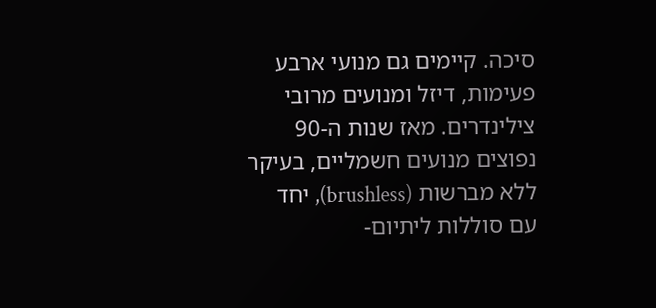סיכה. קיימים גם מנועי ארבע פעימות, דיזל ומנועים מרובי צילינדרים. מאז שנות ה-90 נפוצים מנועים חשמליים, בעיקר ללא מברשות (brushless), יחד עם סוללות ליתיום-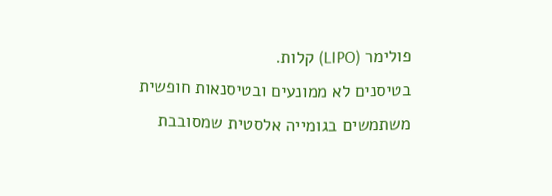פולימר (LIPO) קלות.
בטיסנים לא ממונעים ובטיסנאות חופשית משתמשים בגומייה אלסטית שמסובבת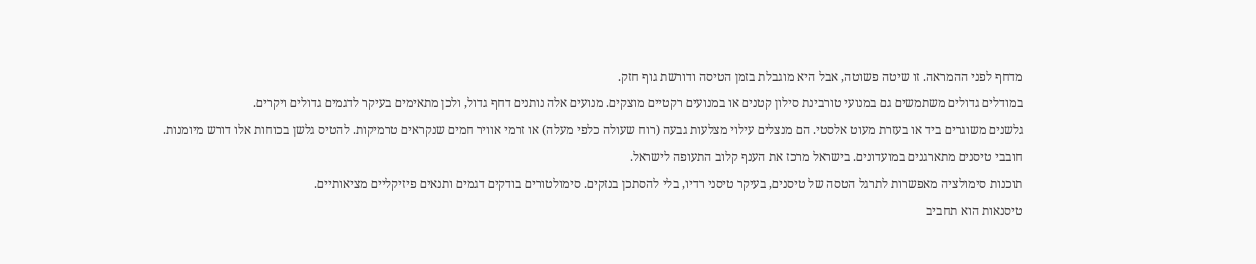מדחף לפני ההמראה. זו שיטה פשוטה, אבל היא מוגבלת בזמן הטיסה ודורשת גוף חזק.
במודלים גדולים משתמשים גם במנועי טורבינת סילון קטנים או במנועים רקטיים מוצקים. מנועים אלה נותנים דחף גדול, ולכן מתאימים בעיקר לדגמים גדולים ויקרים.
גלשנים משוגרים ביד או בעזרת מעוט אלסטי. הם מנצלים עילוי מצלעות גבעה (רוח שעולה כלפי מעלה) או זרמי אוויר חמים שנקראים טרמיקות. להטיס גלשן בכוחות אלו דורש מיומנות.
חובבי טיסנים מתארגנים במועדונים. בישראל מרכז את הענף קלוב התעופה לישראל.
תוכנות סימולציה מאפשרות לתרגל הטסה של טיסנים, בעיקר טיסני רדיו, בלי להסתכן בנזקים. סימולטורים בודקים דגמים ותנאים פיזיקליים מציאותיים.
טיסנאות הוא תחביב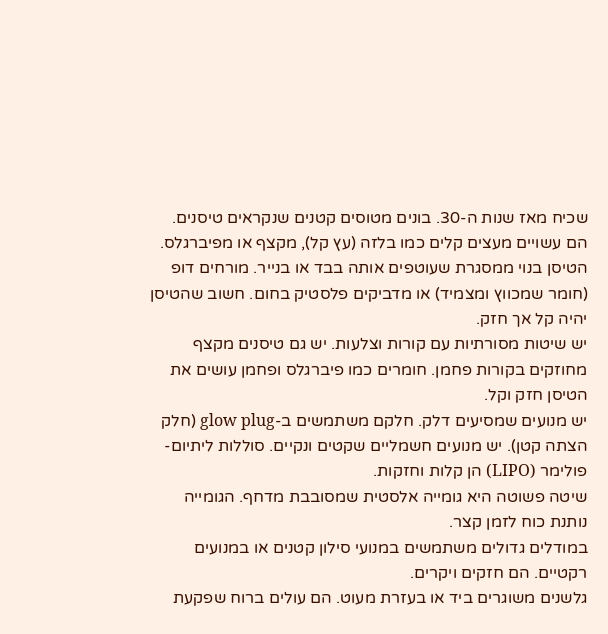שכיח מאז שנות ה-30. בונים מטוסים קטנים שנקראים טיסנים. הם עשויים מעצים קלים כמו בלזה (עץ קל), מקצף או מפיברגלס.
הטיסן בנוי ממסגרת שעוטפים אותה בבד או בנייר. מורחים דופ (חומר שמכווץ ומצמיד) או מדביקים פלסטיק בחום. חשוב שהטיסן יהיה קל אך חזק.
יש שיטות מסורתיות עם קורות וצלעות. יש גם טיסנים מקצף מחוזקים בקורות פחמן. חומרים כמו פיברגלס ופחמן עושים את הטיסן חזק וקל.
יש מנועים שמסיעים דלק. חלקם משתמשים ב-glow plug (חלק הצתה קטן). יש מנועים חשמליים שקטים ונקיים. סוללות ליתיום-פולימר (LIPO) הן קלות וחזקות.
שיטה פשוטה היא גומייה אלסטית שמסובבת מדחף. הגומייה נותנת כוח לזמן קצר.
במודלים גדולים משתמשים במנועי סילון קטנים או במנועים רקטיים. הם חזקים ויקרים.
גלשנים משוגרים ביד או בעזרת מעוט. הם עולים ברוח שפקעת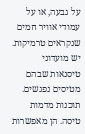על גבעה, או על עמודי אוויר חמים שנקראים טרמיקות.
יש מועדוני טיסנאות שבהם מטיסים נפגשים.
תוכנות מדמות טיסה. הן מאפשרות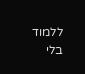ללמוד בלי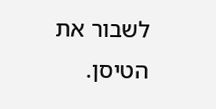לשבור את הטיסן.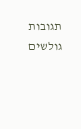תגובות גולשים